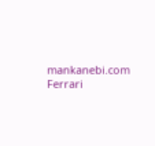mankanebi.com
Ferrari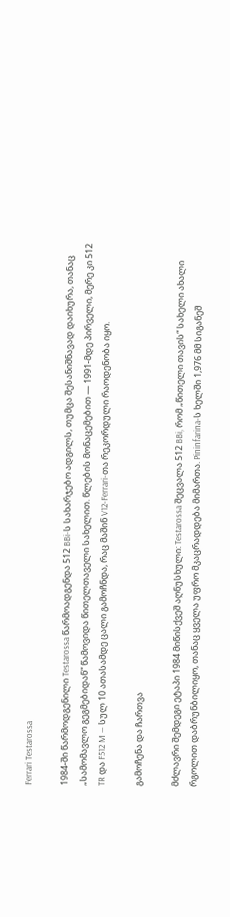Ferrari Testarossa

1984-ში წარმოდგენილი Testarossa წარმოადგენდა 512 BBi-ს სახარჯებო ადგილს, თუმცა შესანიშნავად დაიხურა, თანაც „Სამომავლო გეგმებიდან“ წამოვიდა წითელთაველი სახელით. წლების მონაცემებით — 1991-მდე პირველი, მერე კი 512 TR და F512 M — სულ 10 ათასამდე ცალი გამოჩნდა, რაც მაშინ V12-Ferrari-თა რეკორდული რაოდენობა იყო.

გამოჩენა და ჩართვა

მძლავრი შემდეგი ეტაპი 1984 მიწისქვეშ აღნუსხული: Testarossa შეცვალა 512 BBi, რომ „წითელი თავის“ სახელი ახალი რგოლით დაბრუნბილიყო, თანაც ყველა უფრო მკაცრადდება მიმართა. Pininfarina-ს ხელში 1,976 მმ სიგანეშ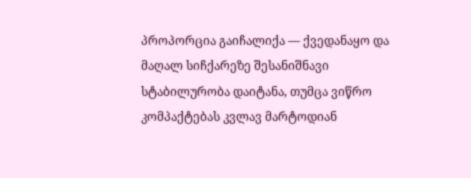პროპორცია გაიჩალიქა — ქვედანაყო და მაღალ სიჩქარეზე შესანიშნავი სტაბილურობა დაიტანა, თუმცა ვიწრო კომპაქტებას კვლავ მარტოდიან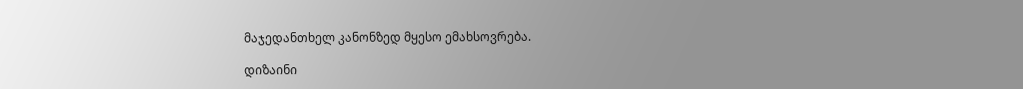მაჯედანთხელ კანონზედ მყესო ემახსოვრება.

დიზაინი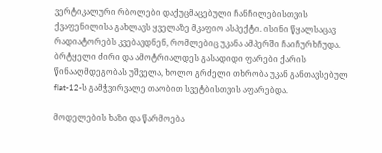ვერტიკალური რბოლები დაქუცმაცებული ჩანჩილებისთვის ქვაფენილისა გახლავს ყველაზე მკაფიო ასპექტი. ისინი წყალსაცავ რადიატორებს კვებავდნენ, რომლებიც უკანა ამპერში ჩაიჩურხჩუდა. ბრტყელი ძირი და ამოტრიალდეს გასადიდი ფარები ქარის წინააღმდეგობას უშველა, ხოლო გრძელი თხრობა უკან განთავსებულ flat-12-ს გამჭვირვალე თაობით სვეტბისთვის აფარებდა.

მოდელების ხაზი და წარმოება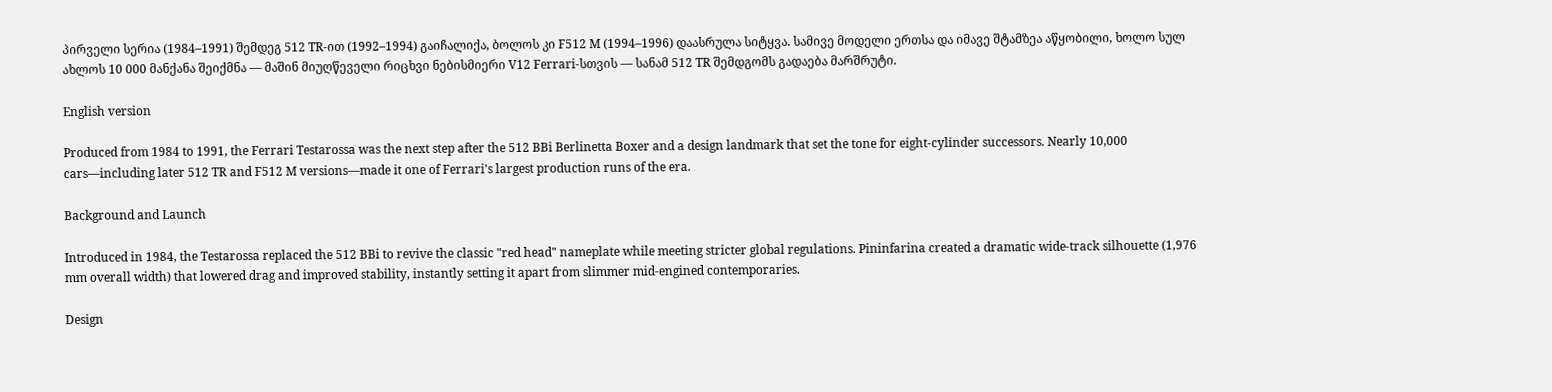პირველი სერია (1984–1991) შემდეგ 512 TR-ით (1992–1994) გაიჩალიქა, ბოლოს კი F512 M (1994–1996) დაასრულა სიტყვა. სამივე მოდელი ერთსა და იმავე შტამზეა აწყობილი, ხოლო სულ ახლოს 10 000 მანქანა შეიქმნა — მაშინ მიუღწეველი რიცხვი ნებისმიერი V12 Ferrari-სთვის — სანამ 512 TR შემდგომს გადაება მარშრუტი.

English version

Produced from 1984 to 1991, the Ferrari Testarossa was the next step after the 512 BBi Berlinetta Boxer and a design landmark that set the tone for eight-cylinder successors. Nearly 10,000 cars—including later 512 TR and F512 M versions—made it one of Ferrari's largest production runs of the era.

Background and Launch

Introduced in 1984, the Testarossa replaced the 512 BBi to revive the classic "red head" nameplate while meeting stricter global regulations. Pininfarina created a dramatic wide-track silhouette (1,976 mm overall width) that lowered drag and improved stability, instantly setting it apart from slimmer mid-engined contemporaries.

Design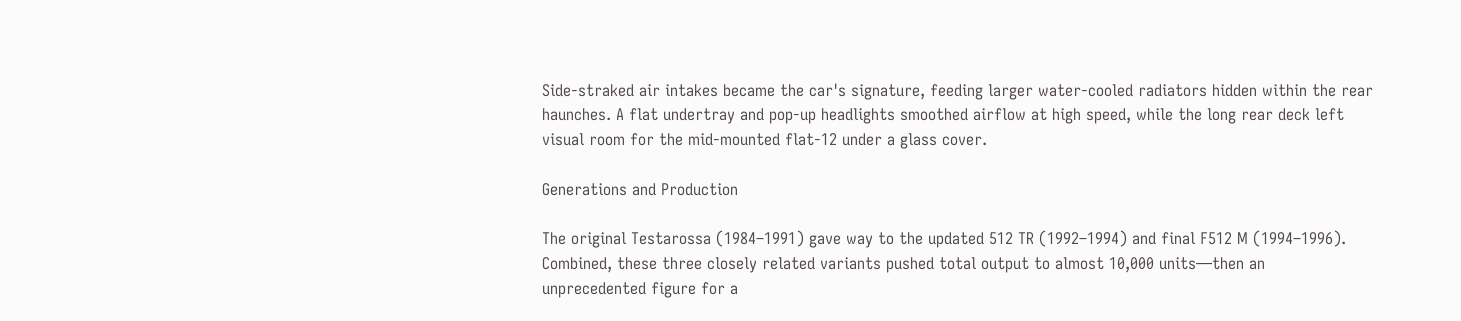Side-straked air intakes became the car's signature, feeding larger water-cooled radiators hidden within the rear haunches. A flat undertray and pop-up headlights smoothed airflow at high speed, while the long rear deck left visual room for the mid-mounted flat-12 under a glass cover.

Generations and Production

The original Testarossa (1984–1991) gave way to the updated 512 TR (1992–1994) and final F512 M (1994–1996). Combined, these three closely related variants pushed total output to almost 10,000 units—then an unprecedented figure for a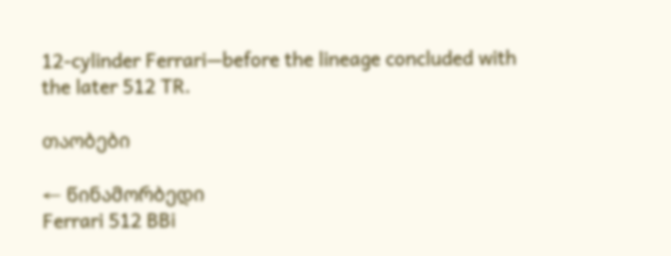12-cylinder Ferrari—before the lineage concluded with the later 512 TR.

თაობები

← წინამორბედი
Ferrari 512 BBi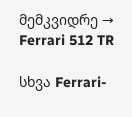მემკვიდრე →
Ferrari 512 TR

სხვა Ferrari-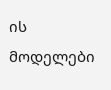ის მოდელები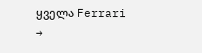ყველა Ferrari →